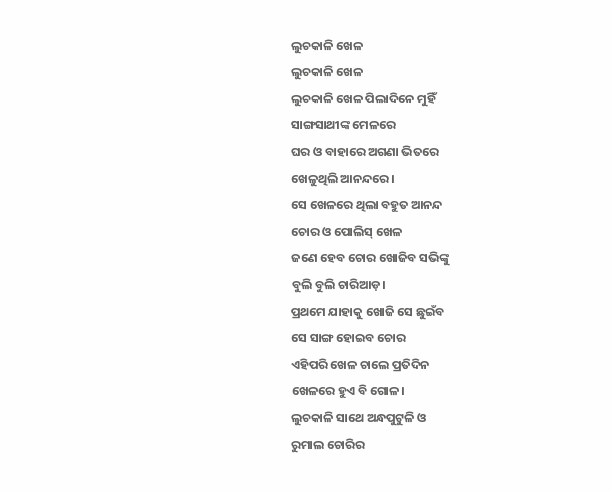ଲୁଚକାଳି ଖେଳ
ଲୁଚକାଳି ଖେଳ
ଲୁଚକାଳି ଖେଳ ପିଲାଦିନେ ମୁହିଁ
ସାଙ୍ଗସାଥୀଙ୍କ ମେଳରେ
ଘର ଓ ବାହାରେ ଅଗଣା ଭିତରେ
ଖେଳୁଥିଲି ଆନନ୍ଦରେ।
ସେ ଖେଳରେ ଥିଲା ବହୁତ ଆନନ୍ଦ
ଚୋର ଓ ପୋଲିସ୍ ଖେଳ
ଜଣେ ହେବ ଚୋର ଖୋଜିବ ସଭିଙ୍କୁ
ବୁଲି ବୁଲି ଚାରିଆଡ଼।
ପ୍ରଥମେ ଯାହାକୁ ଖୋଜି ସେ ଛୁଇଁବ
ସେ ସାଙ୍ଗ ହୋଇବ ଚୋର
ଏହିପରି ଖେଳ ଚାଲେ ପ୍ରତିଦିନ
ଖେଳରେ ହୁଏ ବି ଗୋଳ।
ଲୁଚକାଳି ସାଥେ ଅନ୍ଧପୁଟୁଳି ଓ
ରୁମାଲ ଚୋରିର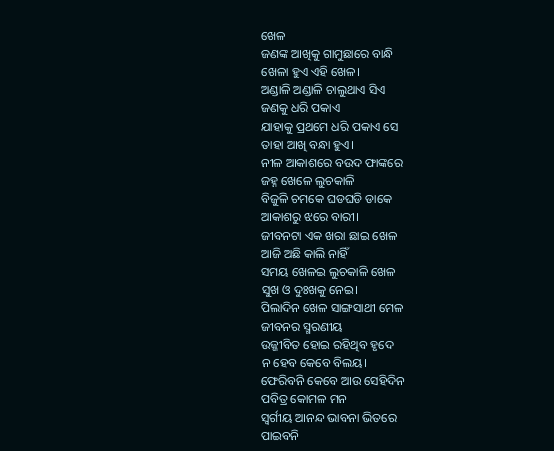ଖେଳ
ଜଣଙ୍କ ଆଖିକୁ ଗାମୁଛାରେ ବାନ୍ଧି
ଖେଳା ହୁଏ ଏହି ଖେଳ।
ଅଣ୍ଡାଳି ଅଣ୍ଡାଳି ଚାଲୁଥାଏ ସିଏ
ଜଣକୁ ଧରି ପକାଏ
ଯାହାକୁ ପ୍ରଥମେ ଧରି ପକାଏ ସେ
ତାହା ଆଖି ବନ୍ଧା ହୁଏ।
ନୀଳ ଆକାଶରେ ବଉଦ ଫାଙ୍କରେ
ଜହ୍ନ ଖେଳେ ଲୁଚକାଳି
ବିଜୁଳି ଚମକେ ଘଡଘଡି ଡାକେ
ଆକାଶରୁ ଝରେ ବାରୀ।
ଜୀବନଟା ଏକ ଖରା ଛାଇ ଖେଳ
ଆଜି ଅଛି କାଲି ନାହିଁ
ସମୟ ଖେଳଇ ଲୁଚକାଳି ଖେଳ
ସୁଖ ଓ ଦୁଃଖକୁ ନେଇ।
ପିଲାଦିନ ଖେଳ ସାଙ୍ଗସାଥୀ ମେଳ
ଜୀବନର ସ୍ମରଣୀୟ
ଉଜ୍ଜୀବିତ ହୋଇ ରହିଥିବ ହୃଦେ
ନ ହେବ କେବେ ବିଲୟ।
ଫେରିବନି କେବେ ଆଉ ସେହିଦିନ
ପବିତ୍ର କୋମଳ ମନ
ସ୍ୱର୍ଗୀୟ ଆନନ୍ଦ ଭାବନା ଭିତରେ
ପାଇବନି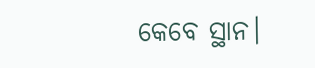କେବେ ସ୍ଥାନ।